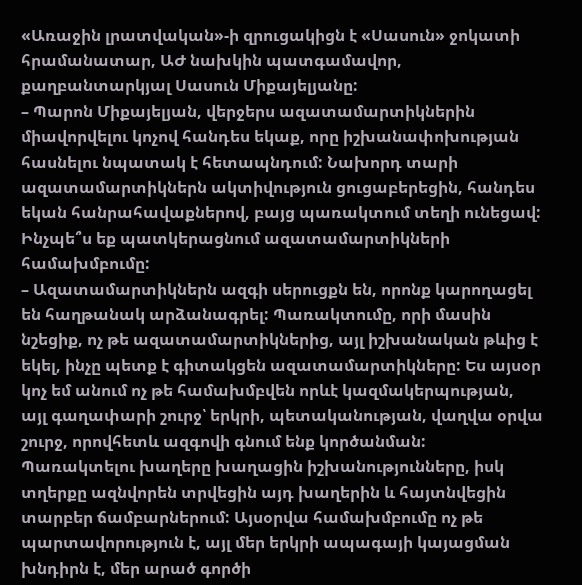«Առաջին լրատվական»-ի զրուցակիցն է «Սասուն» ջոկատի հրամանատար, ԱԺ նախկին պատգամավոր, քաղբանտարկյալ Սասուն Միքայելյանը:
– Պարոն Միքայելյան, վերջերս ազատամարտիկներին միավորվելու կոչով հանդես եկաք, որը իշխանափոխության հասնելու նպատակ է հետապնդում: Նախորդ տարի ազատամարտիկներն ակտիվություն ցուցաբերեցին, հանդես եկան հանրահավաքներով, բայց պառակտում տեղի ունեցավ: Ինչպե՞ս եք պատկերացնում ազատամարտիկների համախմբումը:
– Ազատամարտիկներն ազգի սերուցքն են, որոնք կարողացել են հաղթանակ արձանագրել: Պառակտումը, որի մասին նշեցիք, ոչ թե ազատամարտիկներից, այլ իշխանական թևից է եկել, ինչը պետք է գիտակցեն ազատամարտիկները: Ես այսօր կոչ եմ անում ոչ թե համախմբվեն որևէ կազմակերպության, այլ գաղափարի շուրջ՝ երկրի, պետականության, վաղվա օրվա շուրջ, որովհետև ազգովի գնում ենք կործանման: Պառակտելու խաղերը խաղացին իշխանությունները, իսկ տղերքը ազնվորեն տրվեցին այդ խաղերին և հայտնվեցին տարբեր ճամբարներում: Այսօրվա համախմբումը ոչ թե պարտավորություն է, այլ մեր երկրի ապագայի կայացման խնդիրն է, մեր արած գործի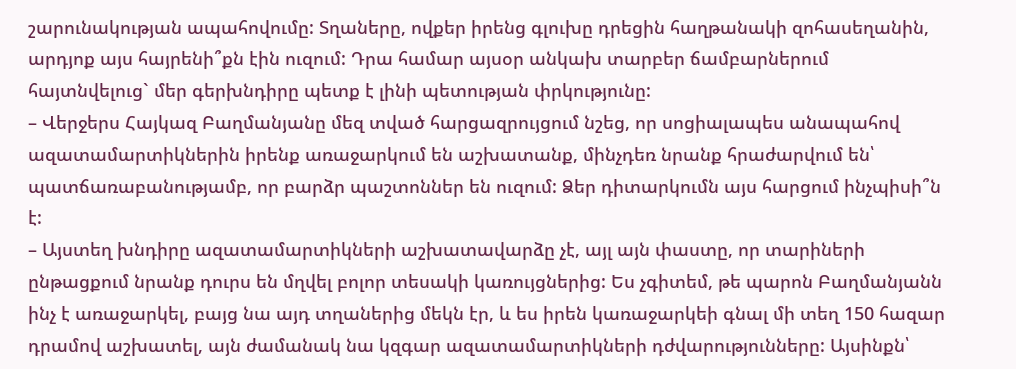շարունակության ապահովումը: Տղաները, ովքեր իրենց գլուխը դրեցին հաղթանակի զոհասեղանին, արդյոք այս հայրենի՞քն էին ուզում: Դրա համար այսօր անկախ տարբեր ճամբարներում հայտնվելուց` մեր գերխնդիրը պետք է լինի պետության փրկությունը:
– Վերջերս Հայկազ Բաղմանյանը մեզ տված հարցազրույցում նշեց, որ սոցիալապես անապահով ազատամարտիկներին իրենք առաջարկում են աշխատանք, մինչդեռ նրանք հրաժարվում են՝ պատճառաբանությամբ, որ բարձր պաշտոններ են ուզում: Ձեր դիտարկումն այս հարցում ինչպիսի՞ն է:
– Այստեղ խնդիրը ազատամարտիկների աշխատավարձը չէ, այլ այն փաստը, որ տարիների ընթացքում նրանք դուրս են մղվել բոլոր տեսակի կառույցներից: Ես չգիտեմ, թե պարոն Բաղմանյանն ինչ է առաջարկել, բայց նա այդ տղաներից մեկն էր, և ես իրեն կառաջարկեի գնալ մի տեղ 150 հազար դրամով աշխատել, այն ժամանակ նա կզգար ազատամարտիկների դժվարությունները: Այսինքն՝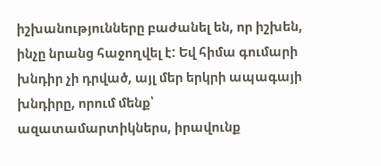իշխանությունները բաժանել են, որ իշխեն, ինչը նրանց հաջողվել է: Եվ հիմա գումարի խնդիր չի դրված, այլ մեր երկրի ապագայի խնդիրը, որում մենք՝ ազատամարտիկներս, իրավունք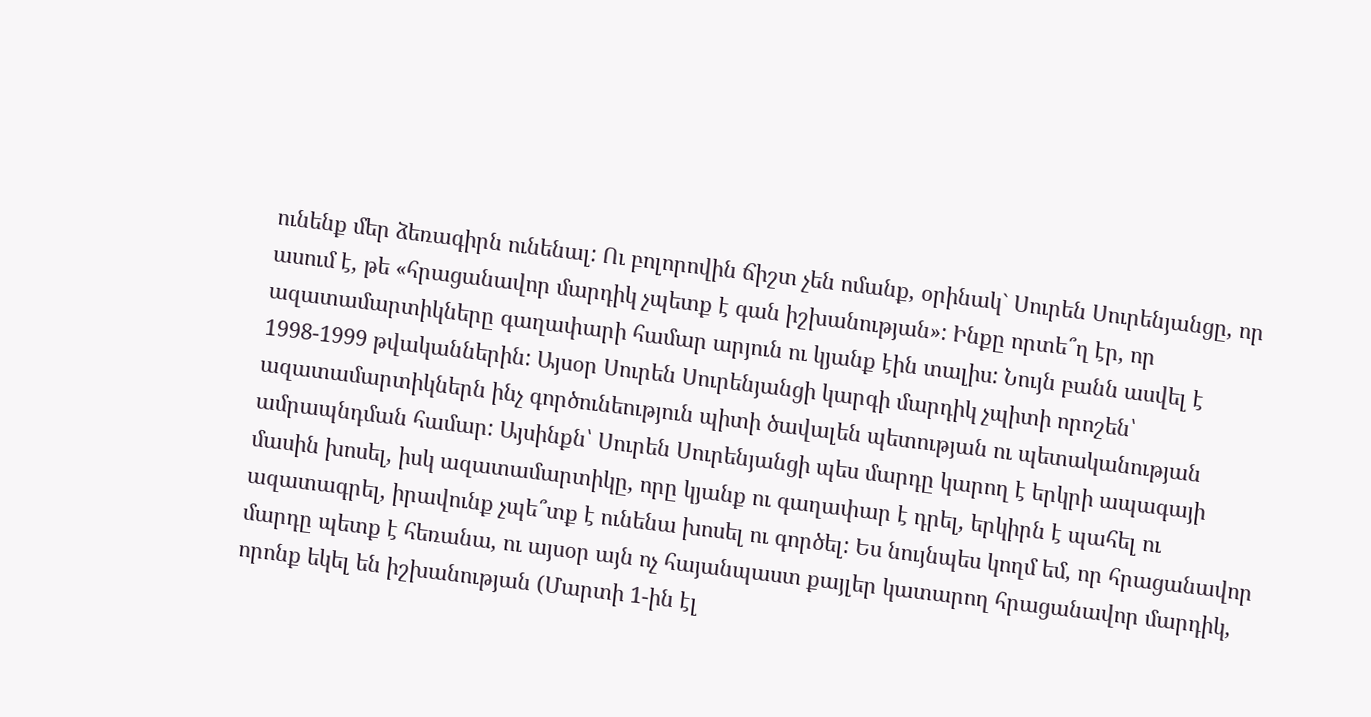ունենք մեր ձեռագիրն ունենալ: Ու բոլորովին ճիշտ չեն ոմանք, օրինակ` Սուրեն Սուրենյանցը, որ ասում է, թե «հրացանավոր մարդիկ չպետք է գան իշխանության»: Ինքը որտե՞ղ էր, որ ազատամարտիկները գաղափարի համար արյուն ու կյանք էին տալիս: Նույն բանն ասվել է 1998-1999 թվականներին: Այսօր Սուրեն Սուրենյանցի կարգի մարդիկ չպիտի որոշեն՝ ազատամարտիկներն ինչ գործունեություն պիտի ծավալեն պետության ու պետականության ամրապնդման համար: Այսինքն՝ Սուրեն Սուրենյանցի պես մարդը կարող է երկրի ապագայի մասին խոսել, իսկ ազատամարտիկը, որը կյանք ու գաղափար է դրել, երկիրն է պահել ու ազատագրել, իրավունք չպե՞տք է ունենա խոսել ու գործել: Ես նույնպես կողմ եմ, որ հրացանավոր մարդը պետք է հեռանա, ու այսօր այն ոչ հայանպաստ քայլեր կատարող հրացանավոր մարդիկ, որոնք եկել են իշխանության (Մարտի 1-ին էլ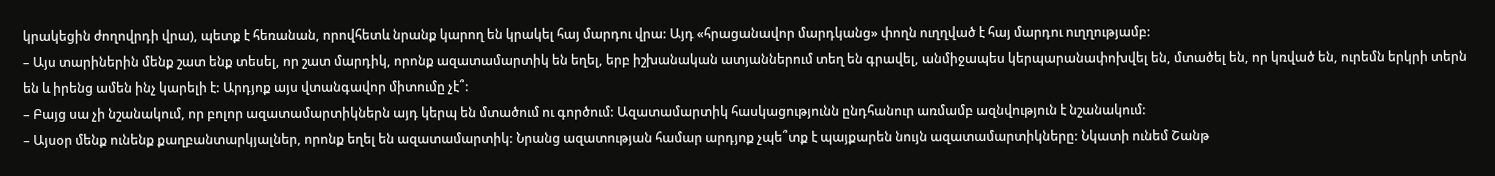կրակեցին ժողովրդի վրա), պետք է հեռանան, որովհետև նրանք կարող են կրակել հայ մարդու վրա: Այդ «հրացանավոր մարդկանց» փողն ուղղված է հայ մարդու ուղղությամբ:
– Այս տարիներին մենք շատ ենք տեսել, որ շատ մարդիկ, որոնք ազատամարտիկ են եղել, երբ իշխանական ատյաններում տեղ են գրավել, անմիջապես կերպարանափոխվել են, մտածել են, որ կռված են, ուրեմն երկրի տերն են և իրենց ամեն ինչ կարելի է: Արդյոք այս վտանգավոր միտումը չէ՞:
– Բայց սա չի նշանակում, որ բոլոր ազատամարտիկներն այդ կերպ են մտածում ու գործում: Ազատամարտիկ հասկացությունն ընդհանուր առմամբ ազնվություն է նշանակում:
– Այսօր մենք ունենք քաղբանտարկյալներ, որոնք եղել են ազատամարտիկ: Նրանց ազատության համար արդյոք չպե՞տք է պայքարեն նույն ազատամարտիկները: Նկատի ունեմ Շանթ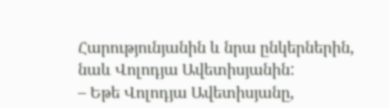Հարությունյանին և նրա ընկերներին, նաև Վոլոդյա Ավետիսյանին:
– Եթե Վոլոդյա Ավետիսյանը,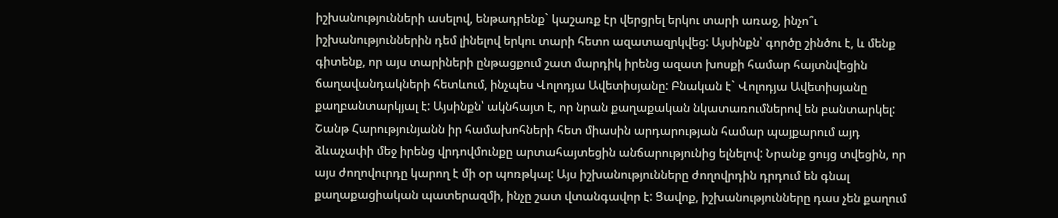իշխանությունների ասելով, ենթադրենք` կաշառք էր վերցրել երկու տարի առաջ, ինչո՞ւ իշխանություններին դեմ լինելով երկու տարի հետո ազատազրկվեց: Այսինքն՝ գործը շինծու է, և մենք գիտենք, որ այս տարիների ընթացքում շատ մարդիկ իրենց ազատ խոսքի համար հայտնվեցին ճաղավանդակների հետևում, ինչպես Վոլոդյա Ավետիսյանը: Բնական է` Վոլոդյա Ավետիսյանը քաղբանտարկյալ է: Այսինքն՝ ակնհայտ է, որ նրան քաղաքական նկատառումներով են բանտարկել:
Շանթ Հարությունյանն իր համախոհների հետ միասին արդարության համար պայքարում այդ ձևաչափի մեջ իրենց վրդովմունքը արտահայտեցին անճարությունից ելնելով: Նրանք ցույց տվեցին, որ այս ժողովուրդը կարող է մի օր պոռթկալ: Այս իշխանությունները ժողովրդին դրդում են գնալ քաղաքացիական պատերազմի, ինչը շատ վտանգավոր է: Ցավոք, իշխանությունները դաս չեն քաղում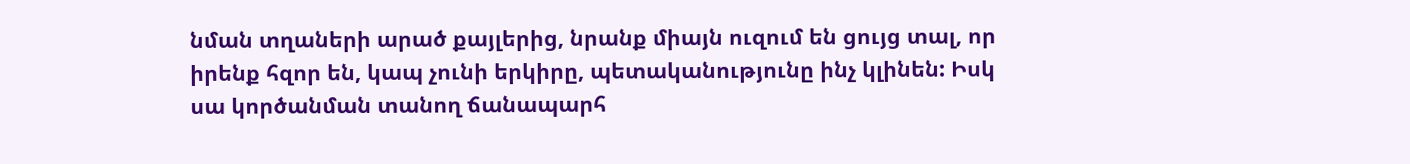նման տղաների արած քայլերից, նրանք միայն ուզում են ցույց տալ, որ իրենք հզոր են, կապ չունի երկիրը, պետականությունը ինչ կլինեն: Իսկ սա կործանման տանող ճանապարհ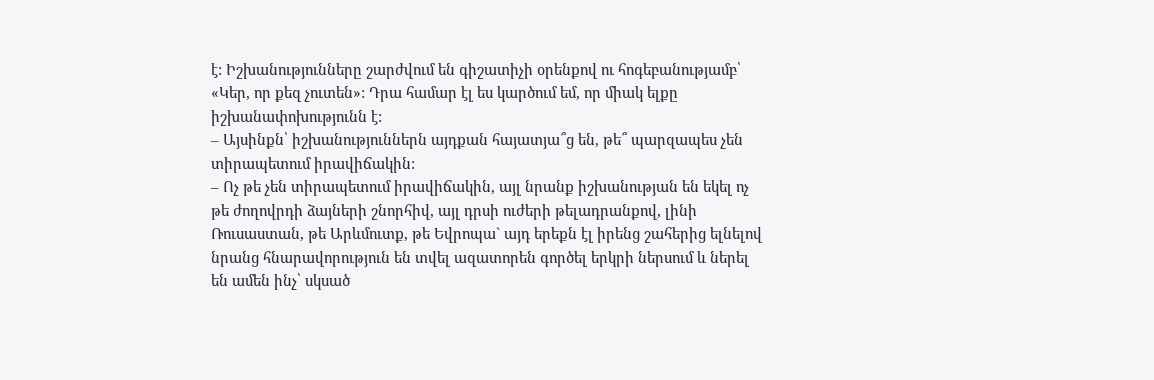է: Իշխանությունները շարժվում են գիշատիչի օրենքով ու հոգեբանությամբ՝ «Կեր, որ քեզ չուտեն»: Դրա համար էլ ես կարծում եմ, որ միակ ելքը իշխանափոխությունն է:
– Այսինքն՝ իշխանություններն այդքան հայատյա՞ց են, թե՞ պարզապես չեն տիրապետում իրավիճակին:
– Ոչ թե չեն տիրապետում իրավիճակին, այլ նրանք իշխանության են եկել ոչ թե ժողովրդի ձայների շնորհիվ, այլ դրսի ուժերի թելադրանքով, լինի Ռուսաստան, թե Արևմուտք, թե Եվրոպա` այդ երեքն էլ իրենց շահերից ելնելով նրանց հնարավորություն են տվել ազատորեն գործել երկրի ներսում և ներել են ամեն ինչ՝ սկսած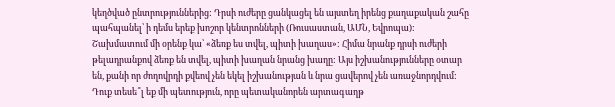կեղծված ընտրություններից: Դրսի ուժերը ցանկացել են այստեղ իրենց քաղաքական շահը պահպանել՝ ի դեմս երեք խոշոր կենտրոնների (Ռուսաստան, ԱՄՆ, Եվրոպա): Շախմատում մի օրենք կա՝ «ձեռք ես տվել, պիտի խաղաս»: Հիմա նրանք դրսի ուժերի թելադրանքով ձեռք են տվել, պիտի խաղան նրանց խաղը: Այս իշխանությունները օտար են, քանի որ ժողովրդի քվեով չեն եկել իշխանության և նրա ցավերով չեն առաջնորդվում: Դուք տեսե՞լ եք մի պետություն, որը պետականորեն արտագաղթ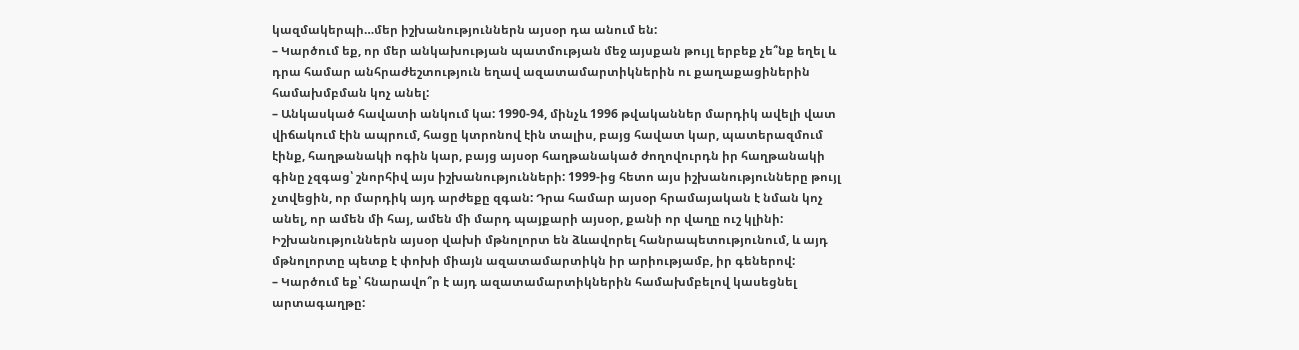կազմակերպի…մեր իշխանություններն այսօր դա անում են:
– Կարծում եք, որ մեր անկախության պատմության մեջ այսքան թույլ երբեք չե՞նք եղել և դրա համար անհրաժեշտություն եղավ ազատամարտիկներին ու քաղաքացիներին համախմբման կոչ անել:
– Անկասկած հավատի անկում կա: 1990-94, մինչև 1996 թվականներ մարդիկ ավելի վատ վիճակում էին ապրում, հացը կտրոնով էին տալիս, բայց հավատ կար, պատերազմում էինք, հաղթանակի ոգին կար, բայց այսօր հաղթանակած ժողովուրդն իր հաղթանակի գինը չզգաց՝ շնորհիվ այս իշխանությունների: 1999-ից հետո այս իշխանությունները թույլ չտվեցին, որ մարդիկ այդ արժեքը զգան: Դրա համար այսօր հրամայական է նման կոչ անել, որ ամեն մի հայ, ամեն մի մարդ պայքարի այսօր, քանի որ վաղը ուշ կլինի: Իշխանություններն այսօր վախի մթնոլորտ են ձևավորել հանրապետությունում, և այդ մթնոլորտը պետք է փոխի միայն ազատամարտիկն իր արիությամբ, իր գեներով:
– Կարծում եք՝ հնարավո՞ր է այդ ազատամարտիկներին համախմբելով կասեցնել արտագաղթը: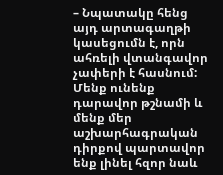– Նպատակը հենց այդ արտագաղթի կասեցումն է, որն ահռելի վտանգավոր չափերի է հասնում: Մենք ունենք դարավոր թշնամի և մենք մեր աշխարհագրական դիրքով պարտավոր ենք լինել հզոր նաև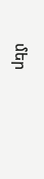մեր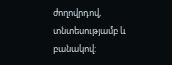ժողովրդով, տնտեսությամբ և բանակով: